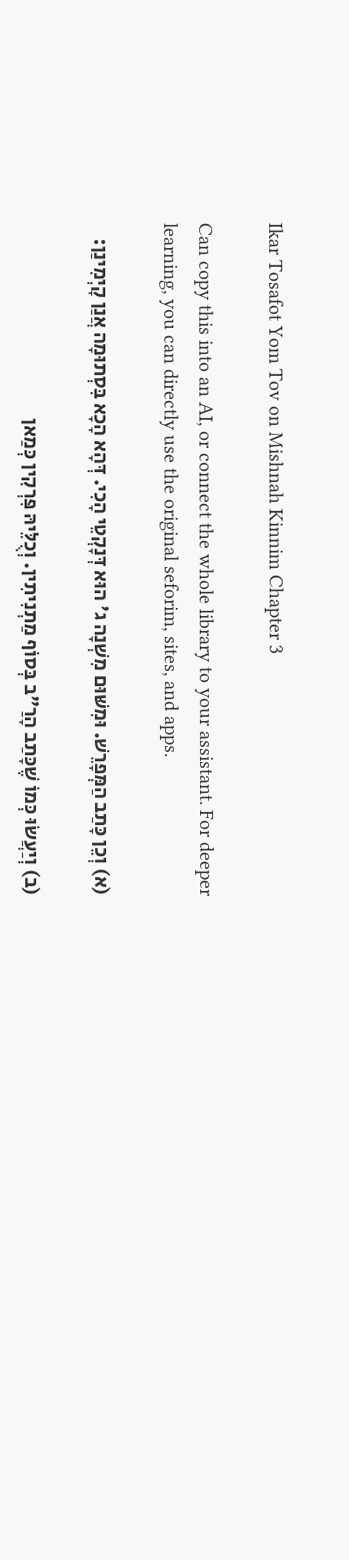Ikar Tosafot Yom Tov on Mishnah Kinnim Chapter 3

Can copy this into an AI, or connect the whole library to your assistant. For deeper learning, you can directly use the original seforim, sites, and apps.

(א) וְכֵן כָּתַב הַמְּפָרֵשׁ. וּמִשּׁוּם מִשְׁנָה ג' הוּא דְּנָקְטֵי הָכִי. דְּהָא הָכָא בִּסְתוּמָה אֲנַן קָיְמִינַן:

(ב) וְיַעֲשׂוּ כְּמוֹ שֶׁכָּתַב הָרַ"ב בְּסוֹף מַתְנִיתִין. וְכֻלֵּיהּ פִּרְקִין כְּמַאן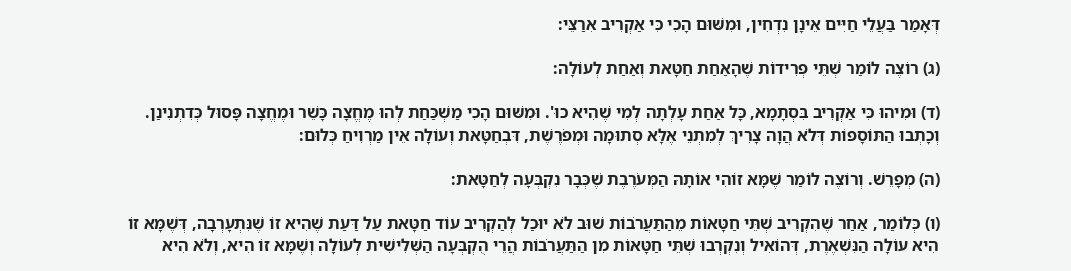דְּאָמַר בַּעֲלֵי חַיִּים אֵינָן נִדְחִין, וּמִשּׁוּם הָכִי כִּי אַקְרִיב אִרַצֵּי:

(ג) רוֹצֶה לוֹמַר שְׁתֵּי פְרִידוֹת שֶׁהָאַחַת חַטָּאת וְאַחַת לְעוֹלָה:

(ד) וּמִיהוּ כִּי אַקְרִיב בִּסְתָמָא, כָּל אַחַת עָלְתָה לְמִי שֶׁהִיא כוּ'. וּמִשּׁוּם הָכִי מַשְׁכַּחַת לְהוּ מֶחֱצָה כָּשֵׁר וּמֶחֱצָה פָּסוּל כְּדִתְנִינַן. וְכָתְבוּ הַתּוֹסָפוֹת דְּלֹא הֲוָה צָרִיךְ לְמִתְנֵי אֶלָּא סְתוּמָה וּמְפֹרֶשֶׁת, דִּבְחַטָּאת וְעוֹלָה אֵין מַרְוִיחַ כְּלוּם:

(ה) מְפָרֵשׁ. וְרוֹצֶה לוֹמַר שֶׁמָּא זוֹהִי אוֹתָהּ הַמְּעֹרֶבֶת שֶׁכְּבָר נִקְבְּעָה לְחַטָּאת:

(ו) כְּלוֹמַר, אַחַר שֶׁהִקְרִיב שְׁתֵּי חַטָּאוֹת מֵהַתַּעֲרֹבוֹת שׁוּב לֹא יוּכַל לְהַקְרִיב עוֹד חַטָּאת עַל דַּעַת שֶׁהִיא זוֹ שֶׁנִּתְעָרְבָה, דְּשֶׁמָּא זוֹ הִיא עוֹלָה הַנִּשְׁאֶרֶת, דְּהוֹאִיל וְנִקְרְבוּ שְׁתֵּי חַטָּאוֹת מִן הַתַּעֲרֹבוֹת הֲרֵי הֻקְבְּעָה הַשְּׁלִישִׁית לְעוֹלָה וְשֶׁמָּא זוֹ הִיא, וְלֹא הִיא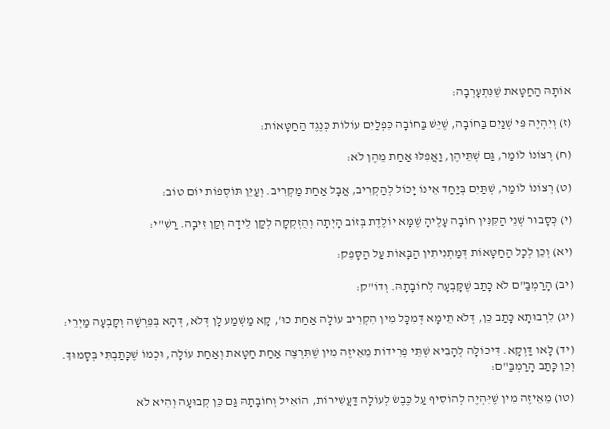אוֹתָהּ הַחַטָּאת שֶׁנִּתְעָרְבָה:

(ז) וְיִהְיֶה פִּי שְׁנַיִם בַּחוֹבָה, שֶׁיֵּשׁ בַּחוֹבָה כִּפְלַיִם עוֹלוֹת כְּנֶגֶד הַחַטָּאוֹת:

(ח) רְצוֹנוֹ לוֹמַר, גַּם שְׁתֵּיהֶן, וַאֲפִלּוּ אַחַת מֵהֶן לֹא:

(ט) רְצוֹנוֹ לוֹמַר, שְׁתַּיִם בְּיַחַד אֵינוֹ יָכוֹל לְהַקְרִיב, אֲבָל אַחַת מַקְרִיב. וְעַיֵּן תּוֹסְפוֹת יוֹם טוֹב:

(י) כְּסָבוּר שְׁנֵי הַקִּנִּין חוֹבָה עָלֶיהָ שֶׁמָּא יוֹלֶדֶת בְּזוֹב הָיְתָה וְהֻזְקְקָה לְקַן לֵידָה וְקַן זִיבָה. רַשִׁ"י:

(יא) וְכֵן לְכָל הַחַטָּאוֹת דְּמַתְנִיתִין הַבָּאוֹת עַל הַסָּפֵק:

(יב) הָרַמְבַּ"ם לֹא כָתַב שֶׁקָּבְעָה לְחוֹבָתָהּ. וְדוֹ"ק:

(יג) לִרְבוּתָא כָּתַב כֵּן, דְּלֹא תֵימָא דְּמִכָּל מִין הִקְרִיב עוֹלָה אַחַת כוּ', קָא מַשְׁמַע לָן דְּלֹא, דְּהָא בְּפֵרְשָׁה וְקָבְעָה מַיְרֵי:

(יד) לָאו דַּוְקָא. דִּיכוֹלָה לְהָבִיא שְׁתֵּי פְרִידוֹת מֵאֵיזֶה מִין שֶׁתִּרְצֶה אַחַת חַטָּאת וְאַחַת עוֹלָה, וּכְמוֹ שֶׁכָּתַבְתִּי בְּסָמוּךְ. וְכֵן כָּתַב הָרַמְבַּ"ם:

(טו) מֵאֵיזֶה מִין שֶׁיִּהְיֶה לְהוֹסִיף עַל כֶּבֶשׂ לְעוֹלָה דַּעֲשִׁירוֹת, הוֹאִיל וְחוֹבָתָהּ גַּם כֵּן קְבוּעָה וְהִיא לֹא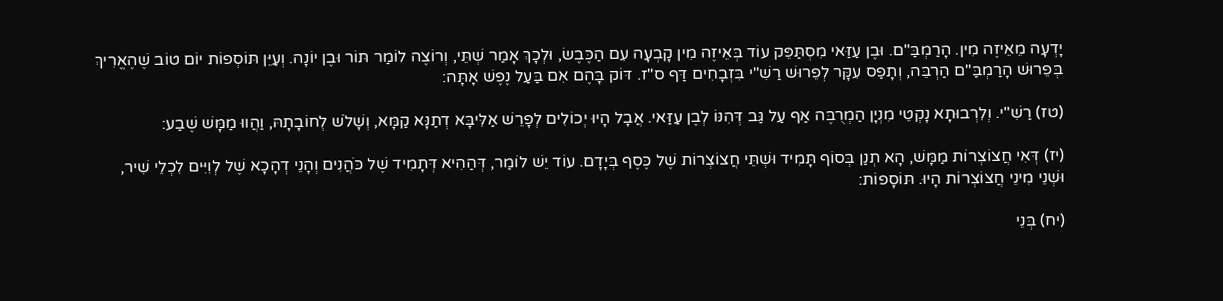יָדְעָה מֵאֵיזֶה מִין. הָרַמְבַּ"ם. וּבֶן עַזַּאי מִסְתַּפֵּק עוֹד בְּאֵיזֶה מִין קָבְעָה עִם הַכֶּבֶשׂ, וּלְכָךְ אָמַר שְׁתֵּי, וְרוֹצֶה לוֹמַר תּוֹר וּבֶן יוֹנָה. וְעַיֵּן תּוֹסְפוֹת יוֹם טוֹב שֶׁהֶאֱרִיךְ בְּפֵרוּשׁ הָרַמְבַּ"ם הַרְבֵּה, וְתָפַס עִקָּר לְפֵרוּשׁ רַשִׁ"י בִּזְבָחִים דַּף ס"ז. דּוֹק בָּהֶם אִם בַּעַל נֶפֶשׁ אָתָּה:

(טז) רַשִׁ"י. וְלִרְבוּתָא נָקְטֵי מִנְיָן הַמְרֻבֶּה אַף עַל גַּב דְּהִנּוֹ לְבֶן עַזַּאי. אֲבָל הָיוּ יְכוֹלִים לְפָרֵשׁ אַלִּיבָּא דְתַנָּא קַמָּא, וְשָׁלֹשׁ לְחוֹבָתָהּ, וַהֲווּ מַמָּשׁ שֶׁבַע:

(יז) דְּאִי חֲצוֹצְרוֹת מַמָּשׁ, הָא תְנַן בְּסוֹף תָּמִיד וּשְׁתֵּי חֲצוֹצְרוֹת שֶׁל כֶּסֶף בְּיָדָם. עוֹד יֵשׁ לוֹמַר, דְּהַהִיא דְּתָמִיד שֶׁל כֹּהֲנִים וְהָנֵי דְהָכָא שֶׁל לְוִיִּים לִכְלֵי שִׁיר, וּשְׁנֵי מִינֵי חֲצוֹצְרוֹת הָיוּ. תּוֹסָפוֹת:

(יח) בְּנֵי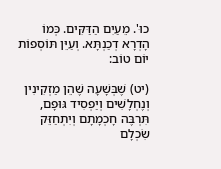כוּ'. מֵעַיִם הַדַּקִּים. כְּמוֹ הָדְרָא דְכַנְתָּא. וְעַיֵּן תּוֹסְפוֹת יוֹם טוֹב:

(יט) שֶׁבְּשָׁעָה שֶׁהֵן מַזְקִינִין וְנֶחְלָשִׁים וְיַפְסִיד גּוּפָם, תִּרְבֶּה חָכְמָתָם וְיִתְחַזֵּק שִׂכְלָם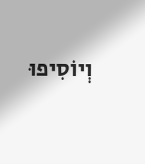וְיוֹסִיפוּ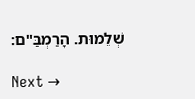שְׁלֵמוּת. הָרַמְבַּ"ם:

Next →